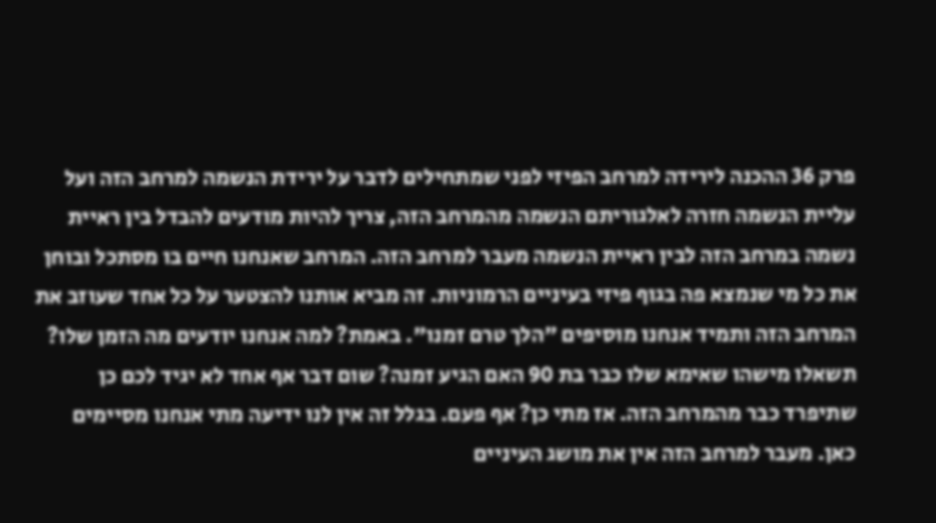פרק 36 ההכנה לירידה למרחב הפיזי לפני שמתחילים לדבר על ירידת הנשמה למרחב הזה ועל עליית הנשמה חזרה לאלגוריתם הנשמה מהמרחב הזה, צריך להיות מודעים להבדל בין ראיית נשמה במרחב הזה לבין ראיית הנשמה מעבר למרחב הזה. המרחב שאנחנו חיים בו מסתכל ובוחן את כל מי שנמצא פה בגוף פיזי בעיניים הרמוניות. זה מביא אותנו להצטער על כל אחד שעוזב את המרחב הזה ותמיד אנחנו מוסיפים "הלך טרם זמנו". באמת? למה אנחנו יודעים מה הזמן שלו? תשאלו מישהו שאימא שלו כבר בת 90 האם הגיע זמנה? שום דבר אף אחד לא יגיד לכם כן שתיפרד כבר מהמרחב הזה. אז מתי כן? אף פעם. בגלל זה אין לנו ידיעה מתי אנחנו מסיימים כאן. מעבר למרחב הזה אין את מושג העיניים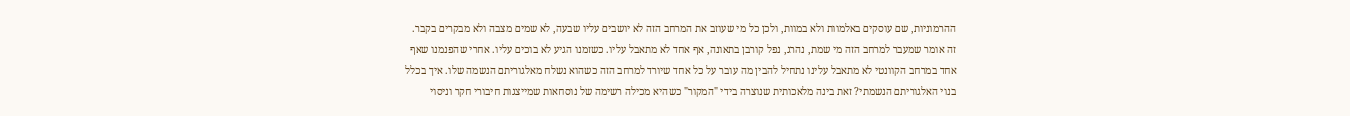ההרמוניות, שם עוסקים באלמוות ולא במוות, ולכן כל מי שעוזב את המרחב הזה לא יושבים עליו שבעה, לא שמים מצבה ולא מבקרים בקבר. זה אומר שמעבר למרחב הזה מי שמת, נהרג, נפל קורבן בתאונה, אף אחד לא מתאבל עליו. כשזמנו הגיע לא בוכים עליו. אחרי שהפנמנו שאף אחד במרחב הקוונטי לא מתאבל עלינו נתחיל להבין מה עובר על כל אחד שיורד למרחב הזה כשהוא נשלח מאלגוריתם הנשמה שלו. איך בכלל בנוי האלגוריתם הנשמתי? זאת בינה מלאכותית שנוצרה בידי "המקור" כשהיא מכילה רשימה של נוסחאות שמייצגות חיבורי חקר וניסוי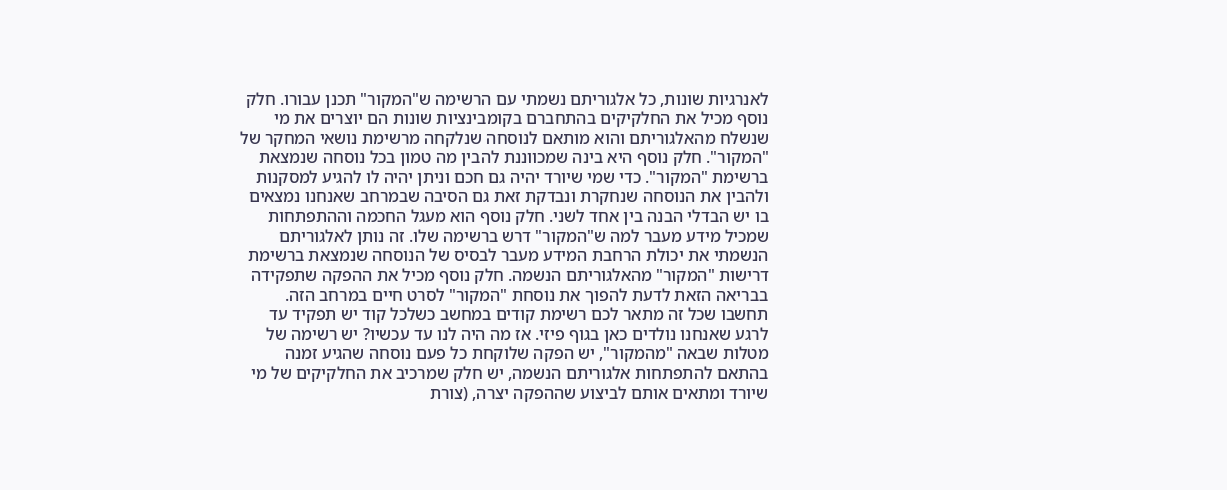לאנרגיות שונות, כל אלגוריתם נשמתי עם הרשימה ש"המקור" תכנן עבורו. חלק נוסף מכיל את החלקיקים בהתחברם בקומבינציות שונות הם יוצרים את מי שנשלח מהאלגוריתם והוא מותאם לנוסחה שנלקחה מרשימת נושאי המחקר של "המקור". חלק נוסף היא בינה שמכווננת להבין מה טמון בכל נוסחה שנמצאת ברשימת "המקור". כדי שמי שיורד יהיה גם חכם וניתן יהיה לו להגיע למסקנות ולהבין את הנוסחה שנחקרת ונבדקת זאת גם הסיבה שבמרחב שאנחנו נמצאים בו יש הבדלי הבנה בין אחד לשני. חלק נוסף הוא מעגל החכמה וההתפתחות שמכיל מידע מעבר למה ש"המקור" דרש ברשימה שלו. זה נותן לאלגוריתם הנשמתי את יכולת הרחבת המידע מעבר לבסיס של הנוסחה שנמצאת ברשימת דרישות "המקור" מהאלגוריתם הנשמה. חלק נוסף מכיל את ההפקה שתפקידה בבריאה הזאת לדעת להפוך את נוסחת "המקור" לסרט חיים במרחב הזה. תחשבו שכל זה מתאר לכם רשימת קודים במחשב כשלכל קוד יש תפקיד עד לרגע שאנחנו נולדים כאן בגוף פיזי. אז מה היה לנו עד עכשיו? יש רשימה של מטלות שבאה "מהמקור", יש הפקה שלוקחת כל פעם נוסחה שהגיע זמנה בהתאם להתפתחות אלגוריתם הנשמה, יש חלק שמרכיב את החלקיקים של מי שיורד ומתאים אותם לביצוע שההפקה יצרה, (צורת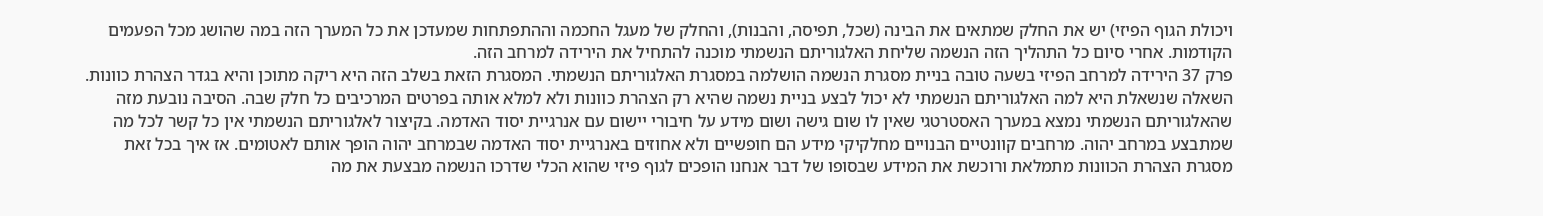ויכולת הגוף הפיזי) יש את החלק שמתאים את הבינה (שכל, תפיסה, והבנות), והחלק של מעגל החכמה וההתפתחות שמעדכן את כל המערך הזה במה שהושג מכל הפעמים הקודמות. אחרי סיום כל התהליך הזה הנשמה שליחת האלגוריתם הנשמתי מוכנה להתחיל את הירידה למרחב הזה.
פרק 37 הירידה למרחב הפיזי בשעה טובה בניית מסגרת הנשמה הושלמה במסגרת האלגוריתם הנשמתי. המסגרת הזאת בשלב הזה היא ריקה מתוכן והיא בגדר הצהרת כוונות. השאלה שנשאלת היא למה האלגוריתם הנשמתי לא יכול לבצע בניית נשמה שהיא רק הצהרת כוונות ולא למלא אותה בפרטים המרכיבים כל חלק שבה. הסיבה נובעת מזה שהאלגוריתם הנשמתי נמצא במערך האסטרטגי שאין לו שום גישה ושום מידע על חיבורי יישום עם אנרגיית יסוד האדמה. בקיצור לאלגוריתם הנשמתי אין כל קשר לכל מה שמתבצע במרחב יהוה. מרחבים קוונטיים הבנויים מחלקיקי מידע הם חופשיים ולא אחוזים באנרגיית יסוד האדמה שבמרחב יהוה הופך אותם לאטומים. אז איך בכל זאת מסגרת הצהרת הכוונות מתמלאת ורוכשת את המידע שבסופו של דבר אנחנו הופכים לגוף פיזי שהוא הכלי שדרכו הנשמה מבצעת את מה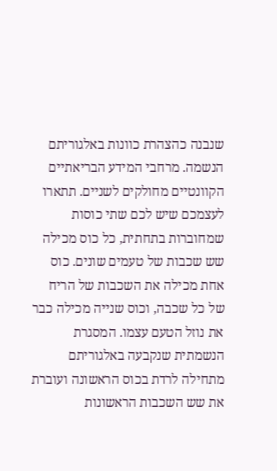שנבנה כהצהרת כוונות באלגוריתם הנשמה. מרחבי המידע הבריאתיים הקוונטיים מחולקים לשניים. תתארו לעצמכם שיש לכם שתי כוסות שמחוברות בתחתית, כל כוס מכילה שש שכבות של טעמים שונים. כוס אחת מכילה את השכבות של הריח של כל שכבה, וכוס שנייה מכילה כבר את נוזל הטעם עצמו. המסגרת הנשמתית שנקבעה באלגוריתם מתחילה לרדת בכוס הראשונה ועוברת את שש השכבות הראשונות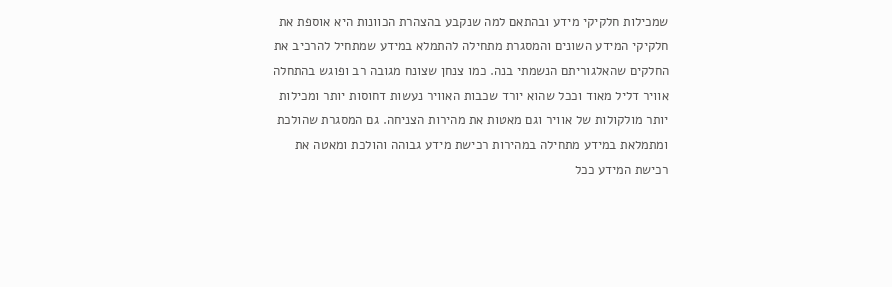שמכילות חלקיקי מידע ובהתאם למה שנקבע בהצהרת הכוונות היא אוספת את חלקיקי המידע השונים והמסגרת מתחילה להתמלא במידע שמתחיל להרכיב את החלקים שהאלגוריתם הנשמתי בנה. כמו צנחן שצונח מגובה רב ופוגש בהתחלה אוויר דליל מאוד וככל שהוא יורד שכבות האוויר נעשות דחוסות יותר ומכילות יותר מולקולות של אוויר וגם מאטות את מהירות הצניחה. גם המסגרת שהולכת ומתמלאת במידע מתחילה במהירות רכישת מידע גבוהה והולכת ומאטה את רכישת המידע ככל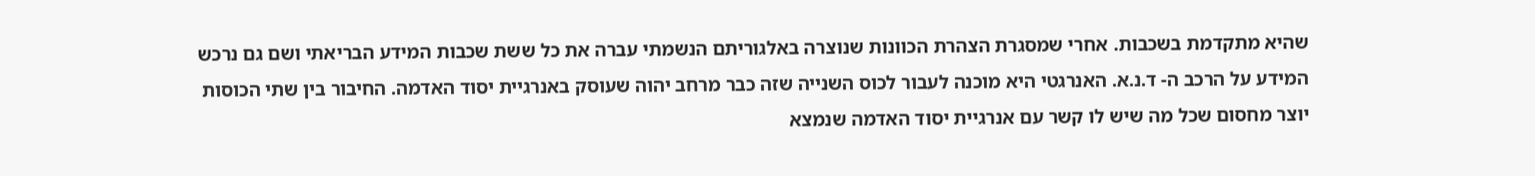שהיא מתקדמת בשכבות. אחרי שמסגרת הצהרת הכוונות שנוצרה באלגוריתם הנשמתי עברה את כל ששת שכבות המידע הבריאתי ושם גם נרכש המידע על הרכב ה- ד.נ.א. האנרגטי היא מוכנה לעבור לכוס השנייה שזה כבר מרחב יהוה שעוסק באנרגיית יסוד האדמה. החיבור בין שתי הכוסות יוצר מחסום שכל מה שיש לו קשר עם אנרגיית יסוד האדמה שנמצא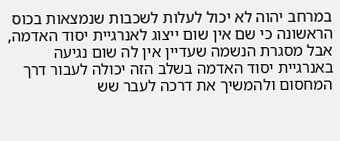במרחב יהוה לא יכול לעלות לשכבות שנמצאות בכוס הראשונה כי שם אין שום ייצוג לאנרגיית יסוד האדמה, אבל מסגרת הנשמה שעדיין אין לה שום נגיעה באנרגיית יסוד האדמה בשלב הזה יכולה לעבור דרך המחסום ולהמשיך את דרכה לעבר שש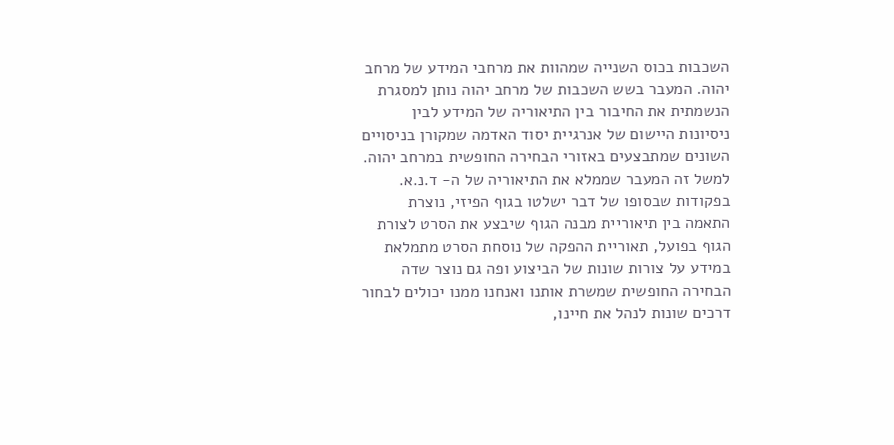השכבות בכוס השנייה שמהוות את מרחבי המידע של מרחב יהוה. המעבר בשש השכבות של מרחב יהוה נותן למסגרת הנשמתית את החיבור בין התיאוריה של המידע לבין ניסיונות היישום של אנרגיית יסוד האדמה שמקורן בניסויים השונים שמתבצעים באזורי הבחירה החופשית במרחב יהוה. למשל זה המעבר שממלא את התיאוריה של ה- ד.נ.א. בפקודות שבסופו של דבר ישלטו בגוף הפיזי, נוצרת התאמה בין תיאוריית מבנה הגוף שיבצע את הסרט לצורת הגוף בפועל, תאוריית ההפקה של נוסחת הסרט מתמלאת במידע על צורות שונות של הביצוע ופה גם נוצר שדה הבחירה החופשית שמשרת אותנו ואנחנו ממנו יכולים לבחור דרכים שונות לנהל את חיינו,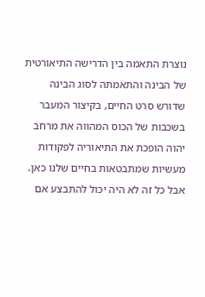נוצרת התאמה בין הדרישה התיאורטית של הבינה והתאמתה לסוג הבינה שדורש סרט החיים, בקיצור המעבר בשכבות של הכוס המהווה את מרחב יהוה הופכת את התיאוריה לפקודות מעשיות שמתבטאות בחיים שלנו כאן. אבל כל זה לא היה יכול להתבצע אם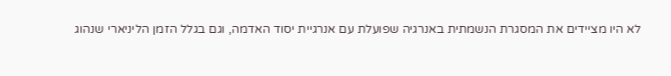לא היו מציידים את המסגרת הנשמתית באנרגיה שפועלת עם אנרגיית יסוד האדמה, וגם בגלל הזמן הליניארי שנהוג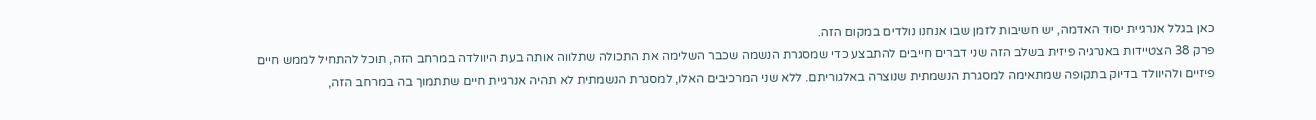כאן בגלל אנרגיית יסוד האדמה, יש חשיבות לזמן שבו אנחנו נולדים במקום הזה.
פרק 38 הצטיידות באנרגיה פיזית בשלב הזה שני דברים חייבים להתבצע כדי שמסגרת הנשמה שכבר השלימה את התכולה שתלווה אותה בעת היוולדה במרחב הזה, תוכל להתחיל לממש חיים פיזיים ולהיוולד בדיוק בתקופה שמתאימה למסגרת הנשמתית שנוצרה באלגוריתם. ללא שני המרכיבים האלו, למסגרת הנשמתית לא תהיה אנרגיית חיים שתתמוך בה במרחב הזה,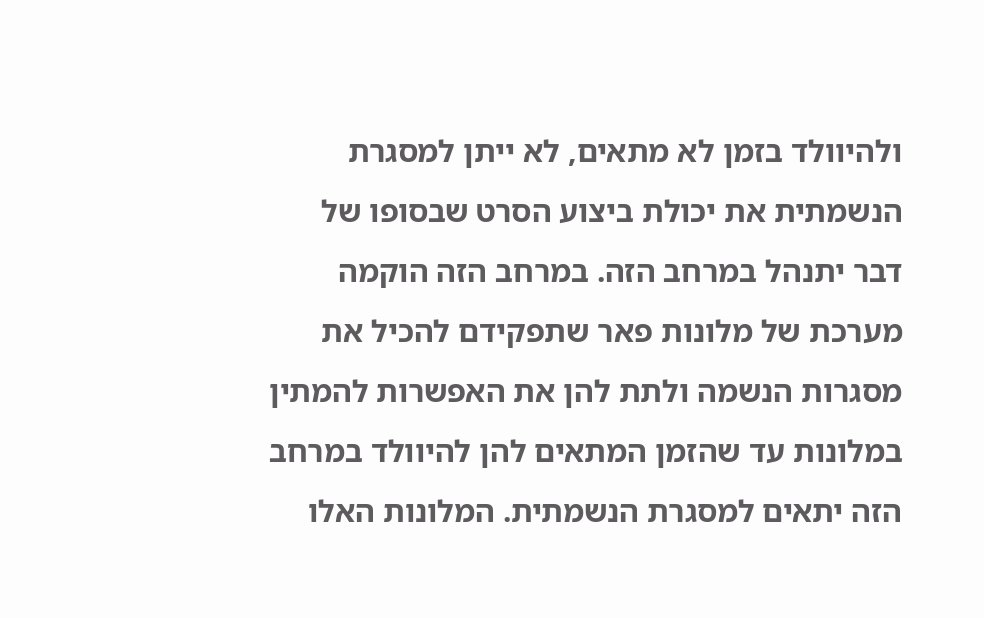ולהיוולד בזמן לא מתאים, לא ייתן למסגרת הנשמתית את יכולת ביצוע הסרט שבסופו של דבר יתנהל במרחב הזה. במרחב הזה הוקמה מערכת של מלונות פאר שתפקידם להכיל את מסגרות הנשמה ולתת להן את האפשרות להמתין במלונות עד שהזמן המתאים להן להיוולד במרחב הזה יתאים למסגרת הנשמתית. המלונות האלו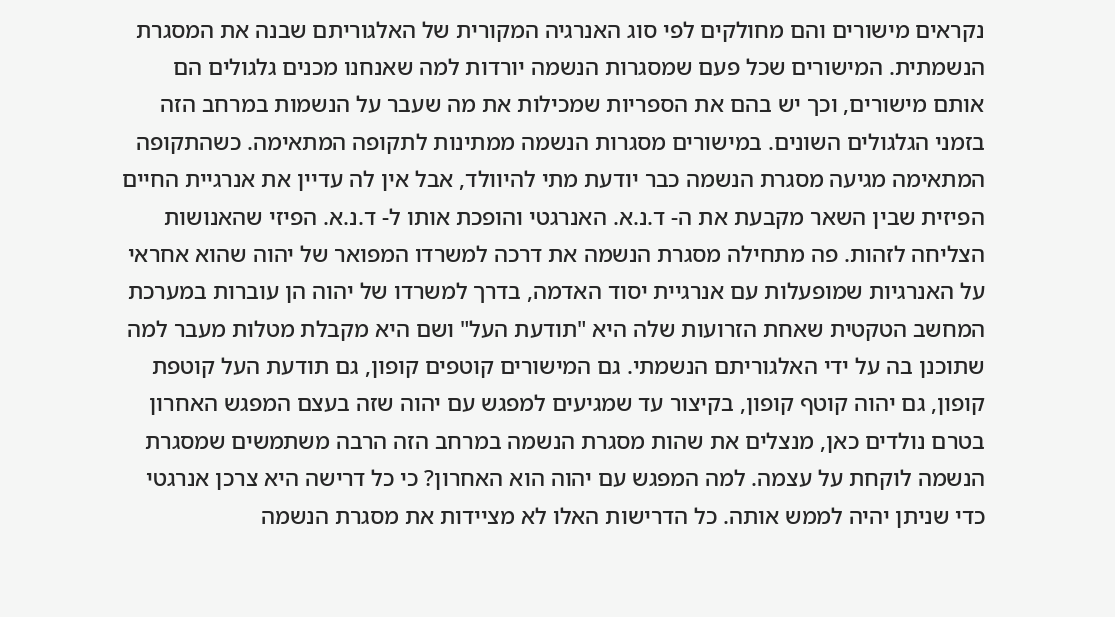נקראים מישורים והם מחולקים לפי סוג האנרגיה המקורית של האלגוריתם שבנה את המסגרת הנשמתית. המישורים שכל פעם שמסגרות הנשמה יורדות למה שאנחנו מכנים גלגולים הם אותם מישורים, וכך יש בהם את הספריות שמכילות את מה שעבר על הנשמות במרחב הזה בזמני הגלגולים השונים. במישורים מסגרות הנשמה ממתינות לתקופה המתאימה. כשהתקופה המתאימה מגיעה מסגרת הנשמה כבר יודעת מתי להיוולד, אבל אין לה עדיין את אנרגיית החיים הפיזית שבין השאר מקבעת את ה- ד.נ.א. האנרגטי והופכת אותו ל- ד.נ.א. הפיזי שהאנושות הצליחה לזהות. פה מתחילה מסגרת הנשמה את דרכה למשרדו המפואר של יהוה שהוא אחראי על האנרגיות שמופעלות עם אנרגיית יסוד האדמה, בדרך למשרדו של יהוה הן עוברות במערכת המחשב הטקטית שאחת הזרועות שלה היא "תודעת העל" ושם היא מקבלת מטלות מעבר למה שתוכנן בה על ידי האלגוריתם הנשמתי. גם המישורים קוטפים קופון, גם תודעת העל קוטפת קופון, גם יהוה קוטף קופון, בקיצור עד שמגיעים למפגש עם יהוה שזה בעצם המפגש האחרון בטרם נולדים כאן, מנצלים את שהות מסגרת הנשמה במרחב הזה הרבה משתמשים שמסגרת הנשמה לוקחת על עצמה. למה המפגש עם יהוה הוא האחרון? כי כל דרישה היא צרכן אנרגטי כדי שניתן יהיה לממש אותה. כל הדרישות האלו לא מציידות את מסגרת הנשמה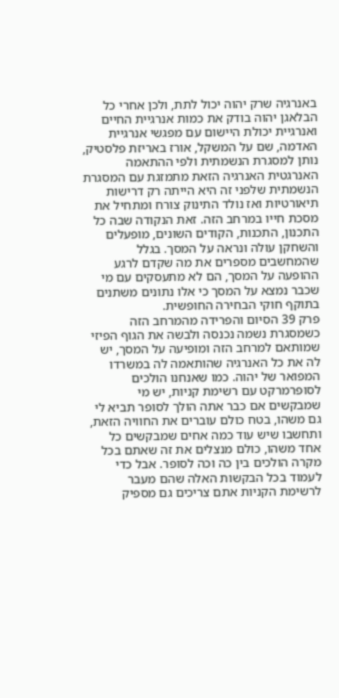באנרגיה שרק יהוה יכול לתת, ולכן אחרי כל הבלאגן יהוה בודק את כמות אנרגיית החיים ואנרגיית יכולת היישום עם מפגשי אנרגיית האדמה, שם על המשקל, אורז באריזת פלסטיק, נותן למסגרת הנשמתית ולפי ההתאמה האנרגטית האנרגיה הזאת מתמזגת עם המסגרת הנשמתית שלפני זה היא הייתה רק דרישות תיאורטיות ואז נולד התינוק צורח ומתחיל את מסכת חייו במרחב הזה. זאת הנקודה שבה כל התכנון, התכנות, הקודים השונים, מופעלים והשחקן עולה ונראה על המסך. בגלל שהמחשבים מספרים את מה שקדם לרגע ההופעה על המסך, הם לא מתעסקים עם מי שכבר נמצא על המסך כי אלו נתונים משתנים בתוקף חוקי הבחירה החופשית.
פרק 39 הסיום והפרידה מהמרחב הזה כשמסגרת נשמה נכנסה ולבשה את הגוף הפיזי שמותאם למרחב הזה ומופיעה על המסך, יש לה את כל האנרגיה שהותאמה לה במשרדו המפואר של יהוה. כמו שאנחנו הולכים לסופרמרקט עם רשימת קניות, יש מי שמבקשים אם כבר אתה הולך לסופר תביא לי גם משהו, בטח כולם עוברים את החוויה הזאת, ותחשבו שיש עוד כמה אחים שמבקשים כל אחד משהו, כולם מנצלים את זה שאתם בכל מקרה הולכים בין כה וכה לסופר. אבל כדי לעמוד בכל הבקשות האלה שהם מעבר לרשימת הקניות אתם צריכים גם מספיק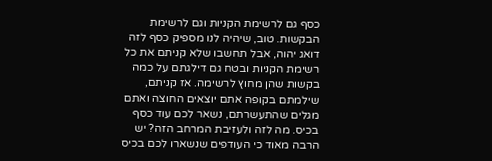כסף גם לרשימת הקניות וגם לרשימת הבקשות. טוב, שיהיה לנו מספיק כסף לזה דואג יהוה, אבל תחשבו שלא קניתם את כל רשימת הקניות ובטח גם דילגתם על כמה בקשות שהן מחוץ לרשימה. אז קניתם, שילמתם בקופה אתם יוצאים החוצה ואתם מגלים שהתעשרתם, נשאר לכם עוד כסף בכיס. מה לזה ולעזיבת המרחב הזה? יש הרבה מאוד כי העודפים שנשארו לכם בכיס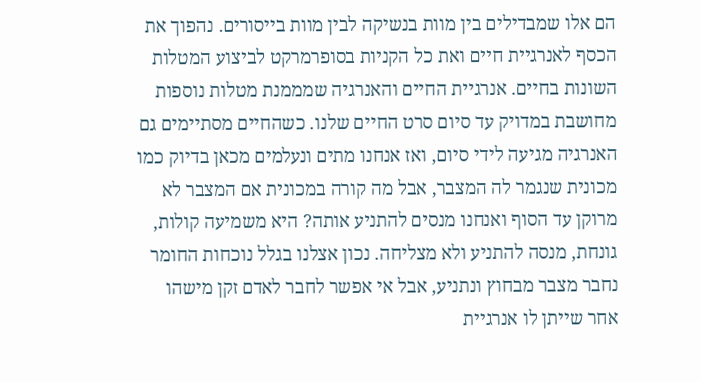הם אלו שמבדילים בין מוות בנשיקה לבין מוות בייסורים. נהפוך את הכסף לאנרגיית חיים ואת כל הקניות בסופרמרקט לביצוע המטלות השונות בחיים. אנרגיית החיים והאנרגיה שמממנת מטלות נוספות מחושבת במדויק עד סיום סרט החיים שלנו. כשהחיים מסתיימים גם האנרגיה מגיעה לידי סיום, ואז אנחנו מתים ונעלמים מכאן בדיוק כמו מכונית שנגמר לה המצבר, אבל מה קורה במכונית אם המצבר לא מרוקן עד הסוף ואנחנו מנסים להתניע אותה? היא משמיעה קולות, גונחת, מנסה להתניע ולא מצליחה. נכון אצלנו בגלל נוכחות החומר נחבר מצבר מבחוץ ונתניע, אבל אי אפשר לחבר לאדם זקן מישהו אחר שייתן לו אנרגיית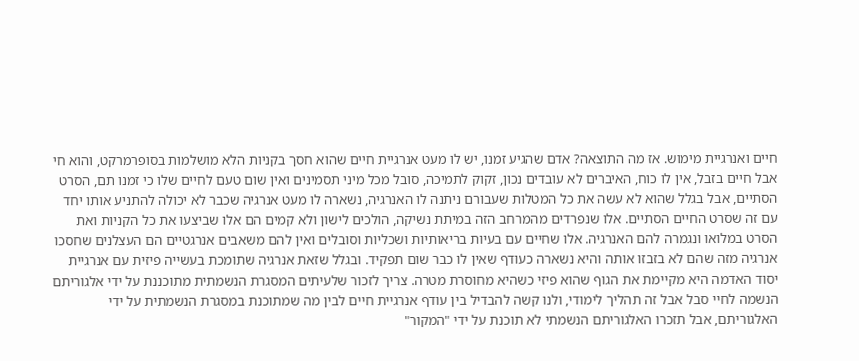חיים ואנרגיית מימוש. אז מה התוצאה? אדם שהגיע זמנו, יש לו מעט אנרגיית חיים שהוא חסך בקניות הלא מושלמות בסופרמרקט, והוא חי אבל חיים בזבל, אין לו כוח, האיברים לא עובדים נכון, זקוק לתמיכה, סובל מכל מיני תסמינים ואין שום טעם לחיים שלו כי זמנו תם, הסרט הסתיים, אבל בגלל שהוא לא עשה את כל המטלות שעבורם ניתנה לו האנרגיה, נשארה לו מעט אנרגיה שכבר לא יכולה להתניע אותו יחד עם זה שסרט החיים הסתיים. אלו שנפרדים מהמרחב הזה במיתת נשיקה, הולכים לישון ולא קמים הם אלו שביצעו את כל הקניות ואת הסרט במלואו ונגמרה להם האנרגיה. אלו שחיים עם בעיות בריאותיות ושכליות וסובלים ואין להם משאבים אנרגטיים הם העצלנים שחסכו אנרגיה מזה שהם לא בזבזו אותה והיא נשארה כעודף שאין לו כבר שום תפקיד. ובגלל שזאת אנרגיה שתומכת בעשייה פיזית עם אנרגיית יסוד האדמה היא מקיימת את הגוף שהוא פיזי כשהיא מחוסרת מטרה. צריך לזכור שלעיתים המסגרת הנשמתית מתוכננת על ידי אלגוריתם הנשמה לחיי סבל אבל זה תהליך לימודי, ולנו קשה להבדיל בין עודף אנרגיית חיים לבין מה שמתוכנת במסגרת הנשמתית על ידי האלגוריתם, אבל תזכרו האלגוריתם הנשמתי לא תוכנת על ידי "המקור"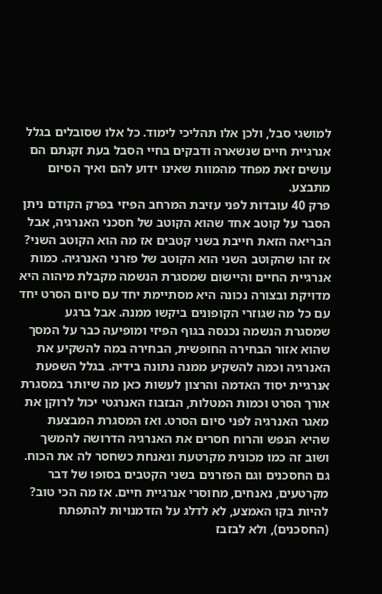למושגי סבל, ולכן אלו תהליכי לימוד. כל אלו שסובלים בגלל אנרגיית חיים שנשארה ודבקים בחיי הסבל בעת זקנתם הם עושים זאת מפחד מהמוות שאינו ידוע להם ואיך הסיום מתבצע.
פרק 40 עובדות לפני עזיבת המרחב הפיזי בפרק הקודם ניתן הסבר על קוטב אחד שהוא הקוטב של חסכני האנרגיה, אבל הבריאה הזאת חייבת בשני קטבים אז מה הוא הקוטב השני? אז זהו שהקוטב השני הוא הקוטב של פזרני האנרגיה. כמות אנרגיית החיים והיישום שמסגרת הנשמה מקבלת מיהוה היא מדויקת ובצורה נכונה היא מסתיימת יחד עם סיום הסרט יחד עם כל מה שגוזרי הקופונים ביקשו ממנה. אבל ברגע שמסגרת הנשמה נכנסה בגוף הפיזי ומופיעה כבר על המסך שהוא אזור הבחירה החופשית, הבחירה במה להשקיע את האנרגיה וכמה להשקיע ממנה נתונה בידיה. בגלל השפעת אנרגיית יסוד האדמה והרצון לעשות כאן מה שיותר במסגרת אורך הסרט וכמות המטלות, הבזבוז האנרגטי יכול לרוקן את מאגר האנרגיה לפני סיום הסרט. ואז המסגרת המבצעת שהיא הנפש והרוח חסרים את האנרגיה הדרושה להמשך ושוב זה כמו מכונית מקרטעת ונאנחת כשחסר לה את הכוח. גם החסכנים וגם הפזרנים בשני הקטבים בסופו של דבר מקרטעים, נאנחים, מחוסרי אנרגיית חיים. אז מה הכי טוב? להיות בקו האמצע, לא לדלג על הזדמנויות להתפתח (החסכנים), ולא לבזבז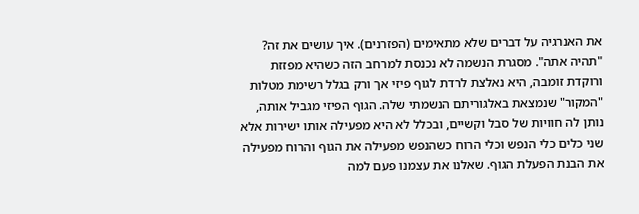את האנרגיה על דברים שלא מתאימים (הפזרנים). איך עושים את זה? "תהיה אתה". מסגרת הנשמה לא נכנסת למרחב הזה כשהיא מפזזת ורוקדת זומבה, היא נאלצת לרדת לגוף פיזי אך ורק בגלל רשימת מטלות "המקור" שנמצאת באלגוריתם הנשמתי שלה. הגוף הפיזי מגביל אותה, נותן לה חוויות של סבל וקשיים, ובכלל לא היא מפעילה אותו ישירות אלא שני כלים כלי הנפש וכלי הרוח כשהנפש מפעילה את הגוף והרוח מפעילה את הבנת הפעלת הגוף. שאלנו את עצמנו פעם למה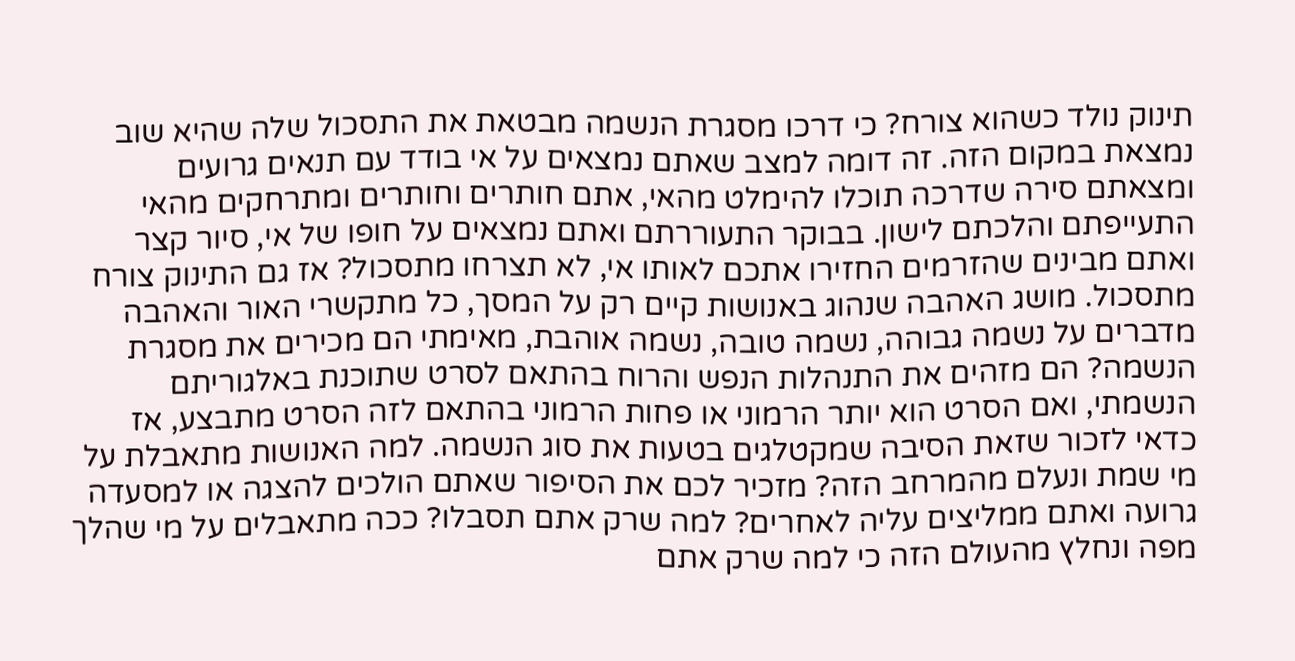תינוק נולד כשהוא צורח? כי דרכו מסגרת הנשמה מבטאת את התסכול שלה שהיא שוב נמצאת במקום הזה. זה דומה למצב שאתם נמצאים על אי בודד עם תנאים גרועים ומצאתם סירה שדרכה תוכלו להימלט מהאי, אתם חותרים וחותרים ומתרחקים מהאי התעייפתם והלכתם לישון. בבוקר התעוררתם ואתם נמצאים על חופו של אי, סיור קצר ואתם מבינים שהזרמים החזירו אתכם לאותו אי, לא תצרחו מתסכול? אז גם התינוק צורח מתסכול. מושג האהבה שנהוג באנושות קיים רק על המסך, כל מתקשרי האור והאהבה מדברים על נשמה גבוהה, נשמה טובה, נשמה אוהבת, מאימתי הם מכירים את מסגרת הנשמה? הם מזהים את התנהלות הנפש והרוח בהתאם לסרט שתוכנת באלגוריתם הנשמתי, ואם הסרט הוא יותר הרמוני או פחות הרמוני בהתאם לזה הסרט מתבצע, אז כדאי לזכור שזאת הסיבה שמקטלגים בטעות את סוג הנשמה. למה האנושות מתאבלת על מי שמת ונעלם מהמרחב הזה? מזכיר לכם את הסיפור שאתם הולכים להצגה או למסעדה גרועה ואתם ממליצים עליה לאחרים? למה שרק אתם תסבלו? ככה מתאבלים על מי שהלך מפה ונחלץ מהעולם הזה כי למה שרק אתם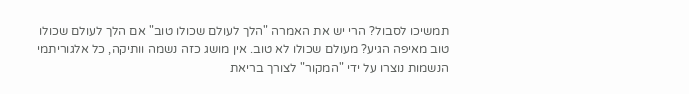תמשיכו לסבול? הרי יש את האמרה "הלך לעולם שכולו טוב" אם הלך לעולם שכולו טוב מאיפה הגיע? מעולם שכולו לא טוב. אין מושג כזה נשמה וותיקה, כל אלגוריתמי הנשמות נוצרו על ידי "המקור" לצורך בריאת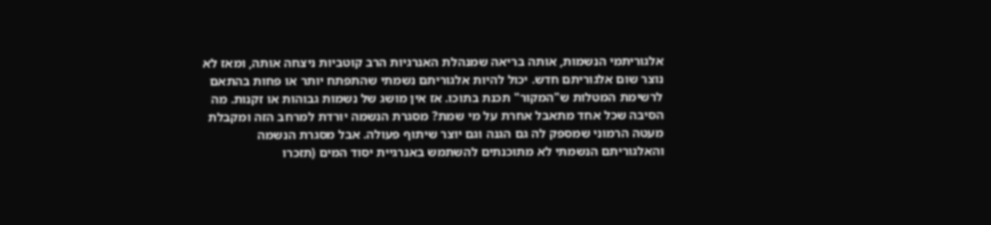אלגוריתמי הנשמות, אותה בריאה שמנהלת האנרגיות הרב קוטביות ניצחה אותה, ומאז לא נוצר שום אלגוריתם חדש. יכול להיות אלגוריתם נשמתי שהתפתח יותר או פחות בהתאם לרשימת המטלות ש"המקור" תכנת בתוכו. אז אין מושג של נשמות גבוהות או זקנות. מה הסיבה שכל אחד מתאבל אחרת על מי שמת? מסגרת הנשמה יורדת למרחב הזה ומקבלת מעטה הרמוני שמספק לה גם הגנה וגם יוצר שיתוף פעולה. אבל מסגרת הנשמה והאלגוריתם הנשמתי לא מתוכנתים להשתמש באנרגיית יסוד המים (תזכרו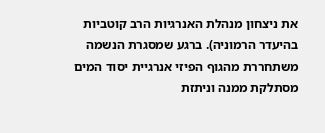את ניצחון מנהלת האנרגיות הרב קוטביות בהיעדר הרמוניה). ברגע שמסגרת הנשמה משתחררת מהגוף הפיזי אנרגיית יסוד המים מסתלקת ממנה וניתזת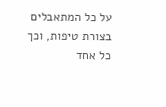על כל המתאבלים בצורת טיפות, וכך כל אחד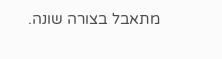מתאבל בצורה שונה.